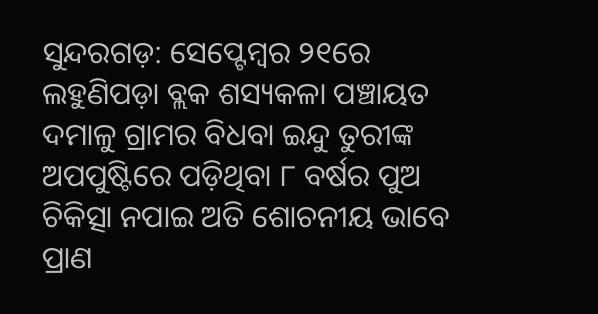ସୁନ୍ଦରଗଡ଼: ସେପ୍ଟେମ୍ବର ୨୧ରେ ଲହୁଣିପଡ଼ା ବ୍ଲକ ଶସ୍ୟକଳା ପଞ୍ଚାୟତ ଦମାଳୁ ଗ୍ରାମର ବିଧବା ଇନ୍ଦୁ ତୁରୀଙ୍କ ଅପପୁଷ୍ଟିରେ ପଡ଼ିଥିବା ୮ ବର୍ଷର ପୁଅ ଚିକିତ୍ସା ନପାଇ ଅତି ଶୋଚନୀୟ ଭାବେ ପ୍ରାଣ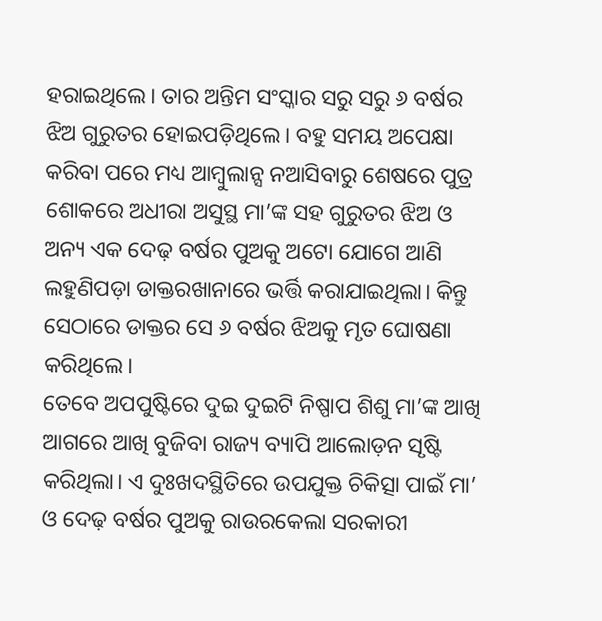ହରାଇଥିଲେ। ତାର ଅନ୍ତିମ ସଂସ୍କାର ସରୁ ସରୁ ୬ ବର୍ଷର ଝିଅ ଗୁରୁତର ହୋଇପଡ଼ିଥିଲେ। ବହୁ ସମୟ ଅପେକ୍ଷା କରିବା ପରେ ମଧ୍ୟ ଆମ୍ବୁଲାନ୍ସ ନଆସିବାରୁ ଶେଷରେ ପୁତ୍ର ଶୋକରେ ଅଧୀରା ଅସୁସ୍ଥ ମା’ଙ୍କ ସହ ଗୁରୁତର ଝିଅ ଓ ଅନ୍ୟ ଏକ ଦେଢ଼ ବର୍ଷର ପୁଅକୁ ଅଟୋ ଯୋଗେ ଆଣି ଲହୁଣିପଡ଼ା ଡାକ୍ତରଖାନାରେ ଭର୍ତ୍ତି କରାଯାଇଥିଲା। କିନ୍ତୁ ସେଠାରେ ଡାକ୍ତର ସେ ୬ ବର୍ଷର ଝିଅକୁ ମୃତ ଘୋଷଣା କରିଥିଲେ।
ତେବେ ଅପପୁଷ୍ଟିରେ ଦୁଇ ଦୁଇଟି ନିଷ୍ପାପ ଶିଶୁ ମା’ଙ୍କ ଆଖି ଆଗରେ ଆଖି ବୁଜିବା ରାଜ୍ୟ ବ୍ୟାପି ଆଲୋଡ଼ନ ସୃଷ୍ଟି କରିଥିଲା। ଏ ଦୁଃଖଦସ୍ଥିତିରେ ଉପଯୁକ୍ତ ଚିକିତ୍ସା ପାଇଁ ମା’ ଓ ଦେଢ଼ ବର୍ଷର ପୁଅକୁ ରାଉରକେଲା ସରକାରୀ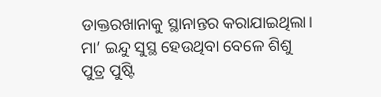ଡାକ୍ତରଖାନାକୁ ସ୍ଥାନାନ୍ତର କରାଯାଇଥିଲା। ମା’ ଇନ୍ଦୁ ସୁସ୍ଥ ହେଉଥିବା ବେଳେ ଶିଶୁ ପୁତ୍ର ପୁଷ୍ଟି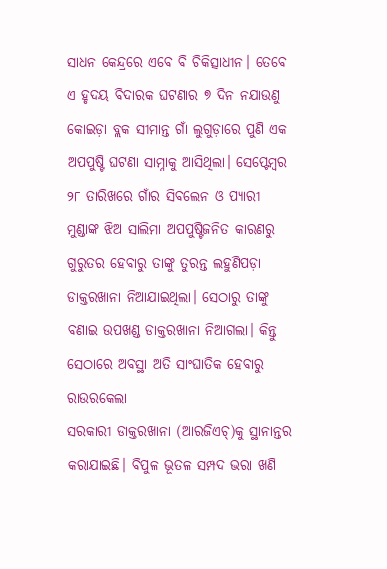ସାଧନ କେନ୍ଦ୍ରରେ ଏବେ ବି ଚିକିତ୍ସାଧୀନ। ତେବେ ଏ ହୃଦୟ ବିଦାରକ ଘଟଣାର ୭ ଦିନ ନଯାଉଣୁ କୋଇଡ଼ା ବ୍ଲକ ସୀମାନ୍ତ ଗାଁ ଲୁଗୁଡ଼ାରେ ପୁଣି ଏକ ଅପପୁଷ୍ଟି ଘଟଣା ସାମ୍ନାକୁ ଆସିଥିଲା। ସେପ୍ଟେମ୍ବର ୨୮ ତାରିଖରେ ଗାଁର ସିବଲେନ ଓ ପ୍ୟାରୀ ମୁଣ୍ଡାଙ୍କ ଝିଅ ସାଲିମା ଅପପୁଷ୍ଟିଜନିତ କାରଣରୁ ଗୁରୁତର ହେବାରୁ ତାଙ୍କୁ ତୁରନ୍ତ ଲହୁଣିପଡ଼ା ଡାକ୍ତରଖାନା ନିଆଯାଇଥିଲା। ସେଠାରୁ ତାଙ୍କୁ ବଣାଇ ଉପଖଣ୍ଡ ଡାକ୍ତରଖାନା ନିଆଗଲା। କିନ୍ତୁ ସେଠାରେ ଅବସ୍ଥା ଅତି ସାଂଘାତିକ ହେବାରୁ ରାଉରକେଲା
ସରକାରୀ ଡାକ୍ତରଖାନା (ଆରଜିଏଚ୍)କୁ ସ୍ଥାନାନ୍ତର କରାଯାଇଛି। ବିପୁଳ ଭୂତଳ ସମ୍ପଦ ଭରା ଖଣି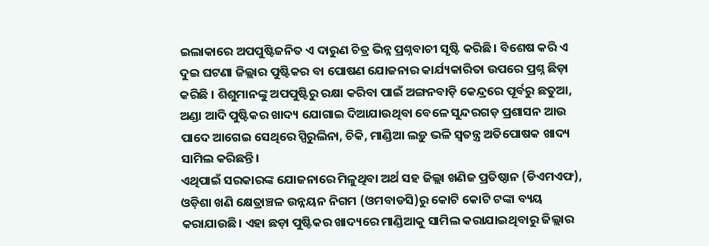ଇଲାକାରେ ଅପପୁଷ୍ଟିଜନିତ ଏ ଦାରୁଣ ଚିତ୍ର ଭିନ୍ନ ପ୍ରଶ୍ନବାଚୀ ସୃଷ୍ଟି କରିଛି। ବିଶେଷ କରି ଏ ଦୁଇ ଘଟଣା ଜିଲ୍ଲାର ପୁଷ୍ଟିକର ବା ପୋଷଣ ଯୋଜନାର କାର୍ଯ୍ୟକାରିତା ଉପରେ ପ୍ରଶ୍ନ ଛିଡ଼ା କରିଛି । ଶିଶୁମାନଙ୍କୁ ଅପପୁଷ୍ଟିରୁ ରକ୍ଷା କରିବା ପାଇଁ ଅଙ୍ଗନବାଡ଼ି କେନ୍ଦ୍ରରେ ପୂର୍ବରୁ ଛତୁଆ, ଅଣ୍ଡା ଆଦି ପୁଷ୍ଟିକର ଖାଦ୍ୟ ଯୋଗାଇ ଦିଆଯାଉଥିବା ବେଳେ ସୁନ୍ଦରଗଡ଼ ପ୍ରଶାସନ ଆଉ ପାଦେ ଆଗେଇ ସେଥିରେ ସ୍ପିରୁଲିନା, ଚିକି, ମାଣ୍ଡିଆ ଲଡ଼ୁ ଭଳି ସ୍ବତନ୍ତ୍ର ଅତିପୋଷକ ଖାଦ୍ୟ ସାମିଲ କରିଛନ୍ତି।
ଏଥିପାଇଁ ସରକାରଙ୍କ ଯୋଜନାରେ ମିଳୁଥିବା ଅର୍ଥ ସହ ଜିଲ୍ଲା ଖଣିଜ ପ୍ରତିଷ୍ଠାନ (ଡିଏମଏଫ), ଓଡ଼ିଶା ଖଣି କ୍ଷେତ୍ରାଞ୍ଚଳ ଉନ୍ନୟନ ନିଗମ (ଓମବାଡସି)ରୁ କୋଟି କୋଟି ଟଙ୍କା ବ୍ୟୟ କରାଯାଉଛି। ଏହା ଛଡ଼ା ପୁଷ୍ଟିକର ଖାଦ୍ୟରେ ମାଣ୍ଡିଆକୁ ସାମିଲ କରାଯାଇଥିବାରୁ ଜିଲ୍ଲାର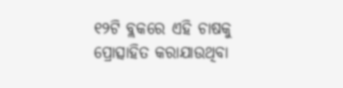୧୨ଟି ବ୍ଲକରେ ଏହି ଚାଷକୁ ପ୍ରୋତ୍ସାହିତ କରାଯାଉଥିବା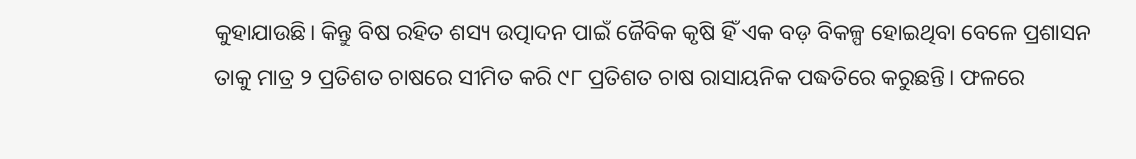କୁହାଯାଉଛି। କିନ୍ତୁ ବିଷ ରହିତ ଶସ୍ୟ ଉତ୍ପାଦନ ପାଇଁ ଜୈବିକ କୃଷି ହିଁ ଏକ ବଡ଼ ବିକଳ୍ପ ହୋଇଥିବା ବେଳେ ପ୍ରଶାସନ ତାକୁ ମାତ୍ର ୨ ପ୍ରତିଶତ ଚାଷରେ ସୀମିତ କରି ୯୮ ପ୍ରତିଶତ ଚାଷ ରାସାୟନିକ ପଦ୍ଧତିରେ କରୁଛନ୍ତି। ଫଳରେ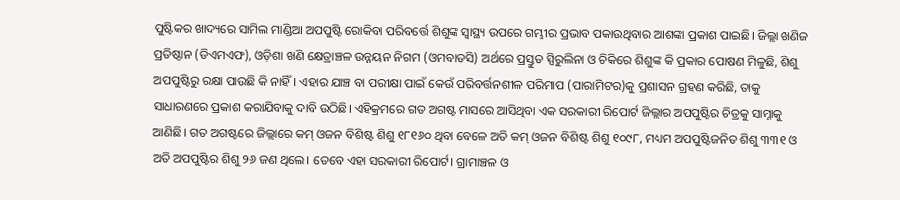ପୁଷ୍ଟିକର ଖାଦ୍ୟରେ ସାମିଲ ମାଣ୍ଡିଆ ଅପପୁଷ୍ଟି ରୋକିବା ପରିବର୍ତ୍ତେ ଶିଶୁଙ୍କ ସ୍ବାସ୍ଥ୍ୟ ଉପରେ ଗମ୍ଭୀର ପ୍ରଭାବ ପକାଉଥିବାର ଆଶଙ୍କା ପ୍ରକାଶ ପାଇଛି। ଜିଲ୍ଲା ଖଣିଜ ପ୍ରତିଷ୍ଠାନ (ଡିଏମଏଫ), ଓଡ଼ିଶା ଖଣି କ୍ଷେତ୍ରାଞ୍ଚଳ ଉନ୍ନୟନ ନିଗମ (ଓମବାଡସି) ଅର୍ଥରେ ପ୍ରସ୍ତୁତ ସ୍ପିରୁଲିନା ଓ ଚିକିରେ ଶିଶୁଙ୍କ କି ପ୍ରକାର ପୋଷଣ ମିଳୁଛି, ଶିଶୁ ଅପପୁଷ୍ଟିରୁ ରକ୍ଷା ପାଉଛି କି ନାହିଁ। ଏହାର ଯାଞ୍ଚ ବା ପରୀକ୍ଷା ପାଇଁ କେଉଁ ପରିବର୍ତ୍ତନଶୀଳ ପରିମାପ (ପାରାମିଟର)କୁ ପ୍ରଶାସନ ଗ୍ରହଣ କରିଛି, ତାକୁ ସାଧାରଣରେ ପ୍ରକାଶ କରାଯିବାକୁ ଦାବି ଉଠିଛି। ଏହିକ୍ରମରେ ଗତ ଅଗଷ୍ଟ ମାସରେ ଆସିଥିବା ଏକ ସରକାରୀ ରିପୋର୍ଟ ଜିଲ୍ଲାର ଅପପୁଷ୍ଟିର ଚିତ୍ରକୁ ସାମ୍ନାକୁ ଆଣିଛି। ଗତ ଅଗଷ୍ଟରେ ଜିଲ୍ଲାରେ କମ୍ ଓଜନ ବିଶିଷ୍ଟ ଶିଶୁ ୧୮୧୬୦ ଥିବା ବେଳେ ଅତି କମ୍ ଓଜନ ବିଶିଷ୍ଟ ଶିଶୁ ୧୦୯୮, ମଧ୍ୟମ ଅପପୁଷ୍ଟିଜନିତ ଶିଶୁ ୩୩୧ ଓ ଅତି ଅପପୁଷ୍ଟିର ଶିଶୁ ୨୬ ଜଣ ଥିଲେ। ତେବେ ଏହା ସରକାରୀ ରିପୋର୍ଟ। ଗ୍ରାମାଞ୍ଚଳ ଓ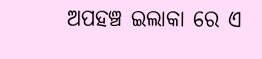ଅପହଞ୍ଚ ଇଲାକା ରେ ଏ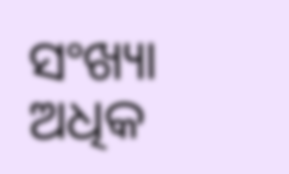ସଂଖ୍ୟା ଅଧିକ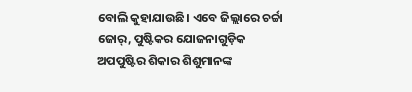ବୋଲି କୁହାଯାଉଛି। ଏବେ ଜିଲ୍ଲାରେ ଚର୍ଚ୍ଚା ଜୋର୍, ପୁଷ୍ଟିକର ଯୋଜନାଗୁଡ଼ିକ ଅପପୁଷ୍ଟିର ଶିକାର ଶିଶୁମାନଙ୍କ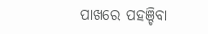ପାଖରେ ପହଞ୍ଚିବା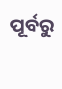ପୂର୍ବରୁ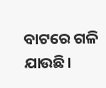ବାଟରେ ଗଳି ଯାଉଛି।